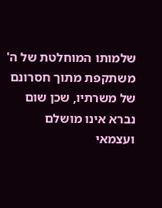שלמותו המוחלטת של ה' משתקפת מתוך חסרונם של משרתיו, שכן שום נברא אינו מושלם ועצמאי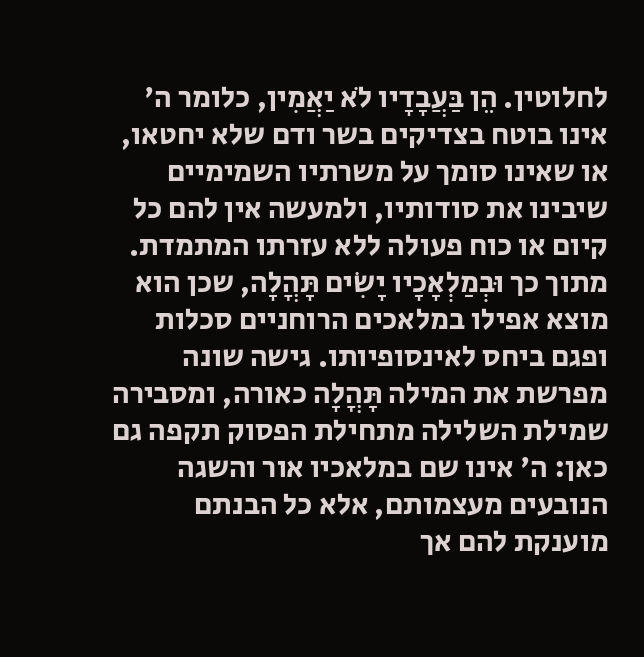לחלוטין. הֵן בַּעֲבָדָיו לֹא יַאֲמִין, כלומר ה' אינו בוטח בצדיקים בשר ודם שלא יחטאו, או שאינו סומך על משרתיו השמימיים שיבינו את סודותיו, ולמעשה אין להם כל קיום או כוח פעולה ללא עזרתו המתמדת. מתוך כך וּבְמַלְאָכָיו יָשִׂים תָּהֳלָה, שכן הוא מוצא אפילו במלאכים הרוחניים סכלות ופגם ביחס לאינסופיותו. גישה שונה מפרשת את המילה תָּהֳלָה כאורה, ומסבירה שמילת השלילה מתחילת הפסוק תקפה גם כאן: ה' אינו שם במלאכיו אור והשגה הנובעים מעצמותם, אלא כל הבנתם מוענקת להם אך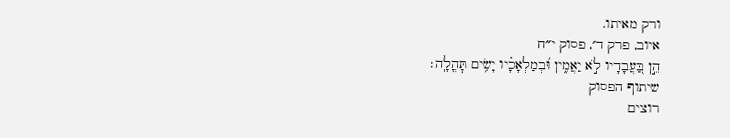ורק מאיתו.
איוב, פרק ד׳, פסוק י״ח
הֵ֣ן בַּ֭עֲבָדָיו לֹ֣א יַאֲמִ֑ין וּ֝בְמַלְאָכָ֗יו יָשִׂ֥ים תׇּהֳלָֽה׃
שיתוף הפסוק
רוצים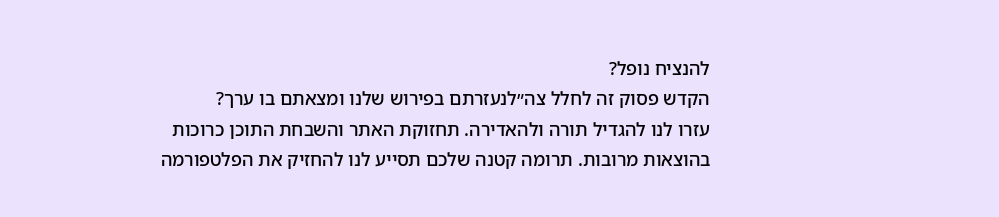להנציח נופל?
הקדש פסוק זה לחלל צה״לנעזרתם בפירוש שלנו ומצאתם בו ערך?
עזרו לנו להגדיל תורה ולהאדירה. תחזוקת האתר והשבחת התוכן כרוכות בהוצאות מרובות. תרומה קטנה שלכם תסייע לנו להחזיק את הפלטפורמה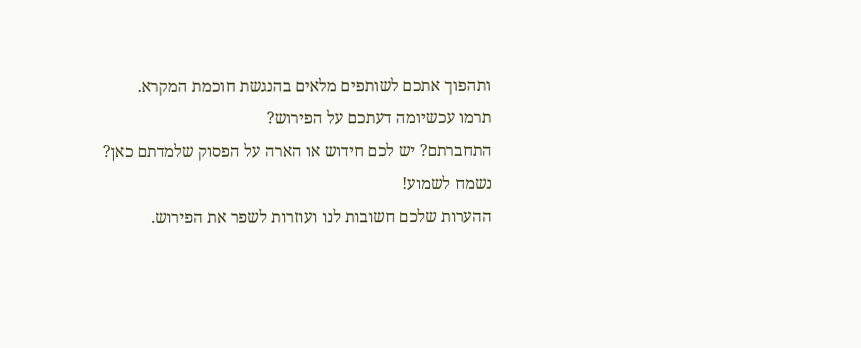ותהפוך אתכם לשותפים מלאים בהנגשת חוכמת המקרא.
תרמו עכשיומה דעתכם על הפירוש?
התחברתם? יש לכם חידוש או הארה על הפסוק שלמדתם כאן? נשמח לשמוע!
ההערות שלכם חשובות לנו ועוזרות לשפר את הפירוש.